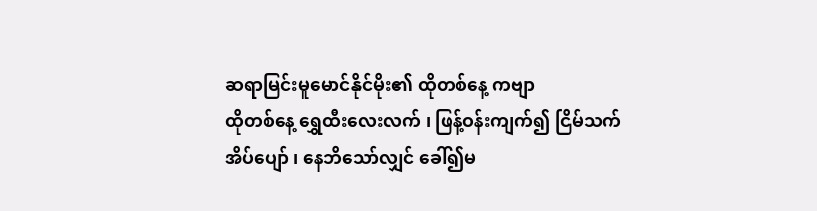ဆရာမြင်းမူမောင်နိုင်မိုး၏ ထိုတစ်နေ့ ကဗျာ
ထိုတစ်နေ့ ရွှေထီးလေးလက် ၊ ဖြန့်ဝန်းကျက်၍ ငြိမ်သက်အိပ်ပျော် ၊ နေဘိသော်လျှင် ခေါ်၍မ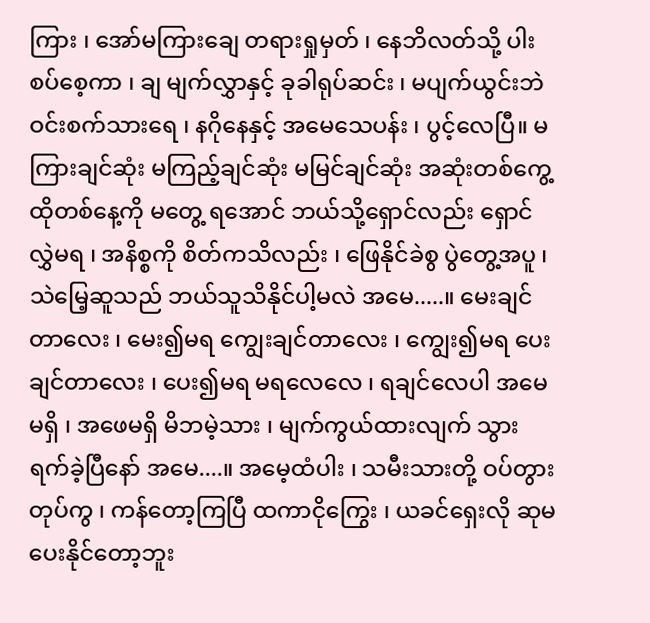ကြား ၊ အော်မကြားချေ တရားရှုမှတ် ၊ နေဘိလတ်သို့ ပါးစပ်စေ့ကာ ၊ ချ မျက်လွှာနှင့် ခုခါရုပ်ဆင်း ၊ မပျက်ယွင်းဘဲ ဝင်းစက်သားရေ ၊ နဂိုနေနှင့် အမေသေပန်း ၊ ပွင့်လေပြီ။ မကြားချင်ဆုံး မကြည့်ချင်ဆုံး မမြင်ချင်ဆုံး အဆုံးတစ်ကွေ့ ထိုတစ်နေ့ကို မတွေ့ ရအောင် ဘယ်သို့ရှောင်လည်း ရှောင်လွှဲမရ ၊ အနိစ္စကို စိတ်ကသိလည်း ၊ ဖြေနိုင်ခဲစွ ပွဲတွေ့အပူ ၊ သဲမြေ့ဆူသည် ဘယ်သူသိနိုင်ပါ့မလဲ အမေ.....။ မေးချင်တာလေး ၊ မေး၍မရ ကျွေးချင်တာလေး ၊ ကျွေး၍မရ ပေးချင်တာလေး ၊ ပေး၍မရ မရလေလေ ၊ ရချင်လေပါ အမေမရှိ ၊ အဖေမရှိ မိဘမဲ့သား ၊ မျက်ကွယ်ထားလျက် သွားရက်ခဲ့ပြီနော် အမေ....။ အမေ့ထံပါး ၊ သမီးသားတို့ ဝပ်တွားတုပ်ကွ ၊ ကန်တော့ကြပြီ ထကာငိုကြွေး ၊ ယခင်ရှေးလို ဆုမပေးနိုင်တော့ဘူး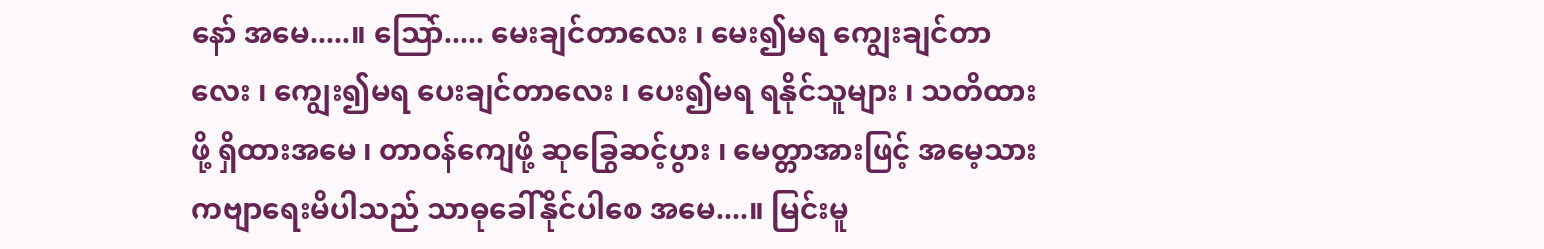နော် အမေ.....။ သြော်..... မေးချင်တာလေး ၊ မေး၍မရ ကျွေးချင်တာလေး ၊ ကျွေး၍မရ ပေးချင်တာလေး ၊ ပေး၍မရ ရနိုင်သူများ ၊ သတိထားဖို့ ရှိထားအမေ ၊ တာဝန်ကျေဖို့ ဆုခြွေဆင့်ပွား ၊ မေတ္တာအားဖြင့် အမေ့သား ကဗျာရေးမိပါသည် သာဓုခေါ်နိုင်ပါစေ အမေ....။ မြင်းမူ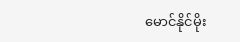မောင်နိုင်မိုး